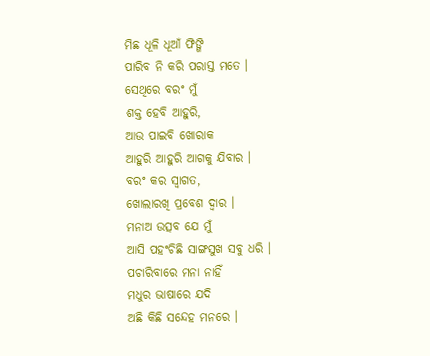ମିଛ ଧୂଳି ଧୂଆଁ ଫିଙ୍ଗି
ପାରିବ ନି କରି ପରାସ୍ତ ମତେ ।
ସେଥିରେ ବରଂ ମୁଁ
ଶକ୍ତ ହେବି ଆହୁରି,
ଆଉ ପାଇବି ଖୋରାକ
ଆହୁରି ଆହୁରି ଆଗକୁ ଯିବାର ।
ବରଂ କର ସ୍ଵାଗତ,
ଖୋଲାରଖି ପ୍ରବେଶ ଦ୍ଵାର ।
ମନାଅ ଉତ୍ସବ ଯେ ମୁଁ
ଆସି ପହଂଚିଛି ସାଙ୍ଗସୁଖ ସବୁ ଧରି ।
ପଚାରିବାରେ ମନା ନାହିଁ
ମଧୁର ଭାଷାରେ ଯଦି
ଅଛି କିଛି ସନ୍ଦେହ ମନରେ ।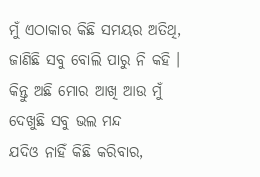ମୁଁ ଏଠାକାର କିଛି ସମୟର ଅତିଥି,
ଜାଣିଛି ସବୁ ବୋଲି ପାରୁ ନି କହି ।
କିନ୍ତୁ ଅଛି ମୋର ଆଖି ଆଉ ମୁଁ
ଦେଖୁଛି ସବୁ ଭଲ ମନ୍ଦ
ଯଦିଓ ନାହିଁ କିଛି କରିବାର,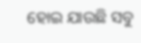ହୋଇ ଯାଉଛି ସବୁ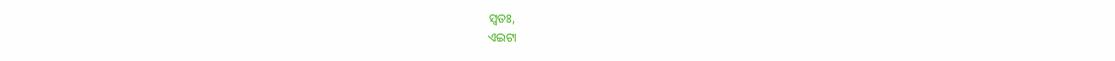ସ୍ଵତଃ,
ଏଇଟା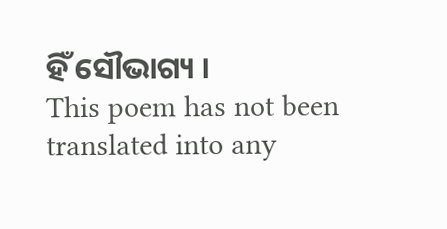ହିଁ ସୌଭାଗ୍ୟ ।
This poem has not been translated into any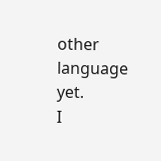other language yet.
I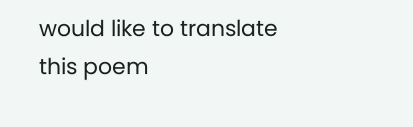would like to translate this poem